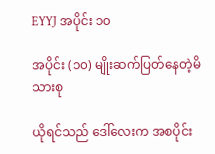EYYJ အပိုင်း ၁၀

အပိုင်း (၁၀) မျိုးဆက်ပြတ်နေတဲ့မိသားစု

ယိုရင်သည် ဒေါ်လေးက အစပိုင်း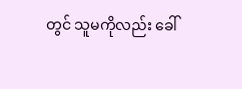တွင် သူမကိုလည်း ခေါ်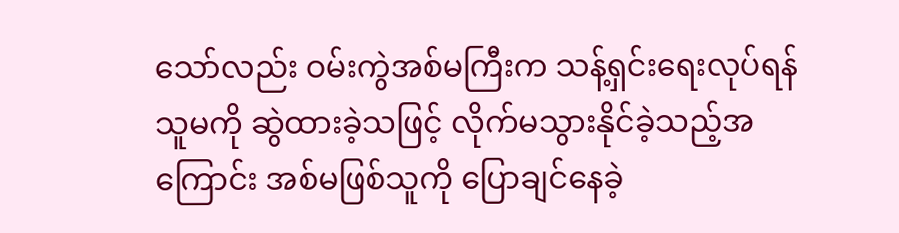သော်လည်း ဝမ်းကွဲအစ်မကြီးက သန့်ရှင်းရေးလုပ်ရန် သူမကို ဆွဲထားခဲ့သဖြင့် လိုက်မသွားနိုင်ခဲ့သည့်အကြောင်း အစ်မဖြစ်သူကို ပြောချင်နေခဲ့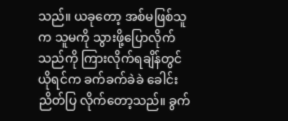သည်။ ယခုတော့ အစ်မဖြစ်သူက သူမကို သွားဖို့ပြောလိုက်သည်ကို ကြားလိုက်ရချိန်တွင် ယိုရင်က ခက်ခက်ခဲခဲ ခေါင်းညိတ်ပြ လိုက်တော့သည်။ ခွက်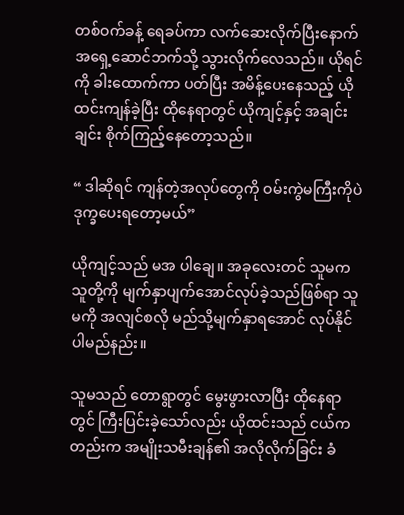တစ်ဝက်ခန့် ရေခပ်ကာ လက်ဆေးလိုက်ပြီးနောက် အရှေ့ဆောင်ဘက်သို့ သွားလိုက်လေသည်။ ယိုရင်ကို ခါးထောက်ကာ ပတ်ပြီး အမိန့်ပေးနေသည့် ယိုထင်းကျန်ခဲ့ပြီး ထိုနေရာတွင် ယိုကျင့်နှင့် အချင်းချင်း စိုက်ကြည့်နေတော့သည်။

“ ဒါဆိုရင် ကျန်တဲ့အလုပ်တွေကို ဝမ်းကွဲမကြီးကိုပဲ ဒုက္ခပေးရတော့မယ်”

ယိုကျင့်သည် မအ ပါချေ။ အခုလေးတင် သူမက သူတို့ကို မျက်နှာပျက်အောင်လုပ်ခဲ့သည်ဖြစ်ရာ သူမကို အလျင်စလို မည်သို့မျက်နှာရအောင် လုပ်နိုင်ပါမည်နည်း။

သူမသည် တောရွာတွင် မွေးဖွားလာပြီး ထိုနေရာတွင် ကြီးပြင်းခဲ့သော်လည်း ယိုထင်းသည် ငယ်ကတည်းက အမျိုးသမီးချန်၏ အလိုလိုက်ခြင်း ခံ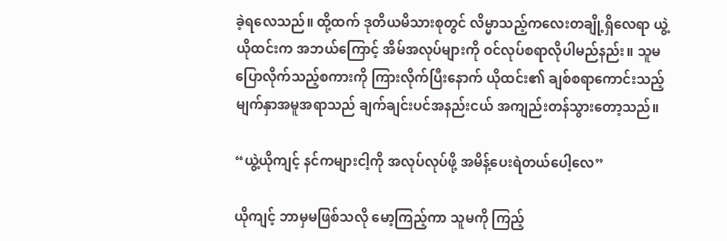ခဲ့ရလေသည်။ ထို့ထက် ဒုတိယမိသားစုတွင် လိမ္မာသည့်ကလေးတချို့ရှိလေရာ ယွဲ့ယိုထင်းက အဘယ်ကြောင့် အိမ်အလုပ်များကို ဝင်လုပ်စရာလိုပါမည်နည်း။ သူမ ပြောလိုက်သည့်စကားကို ကြားလိုက်ပြီးနောက် ယိုထင်း၏ ချစ်စရာကောင်းသည့် မျက်နှာအမူအရာသည် ချက်ချင်းပင်အနည်းငယ် အကျည်းတန်သွားတော့သည်။

“ယွဲ့ယိုကျင့် နင်ကများငါ့ကို အလုပ်လုပ်ဖို့ အမိန့်ပေးရဲတယ်ပေါ့လေ”

ယိုကျင့် ဘာမှမဖြစ်သလို မော့ကြည့်ကာ သူမကို ကြည့်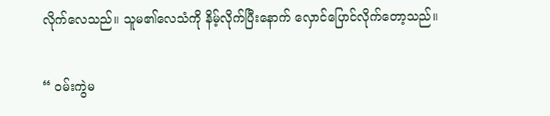လိုက်လေသည်။ သူမ၏လေသံကို နိမ့်လိုက်ပြီးနောက် လှောင်ပြောင်လိုက်တော့သည်။

“ ဝမ်းကွဲမ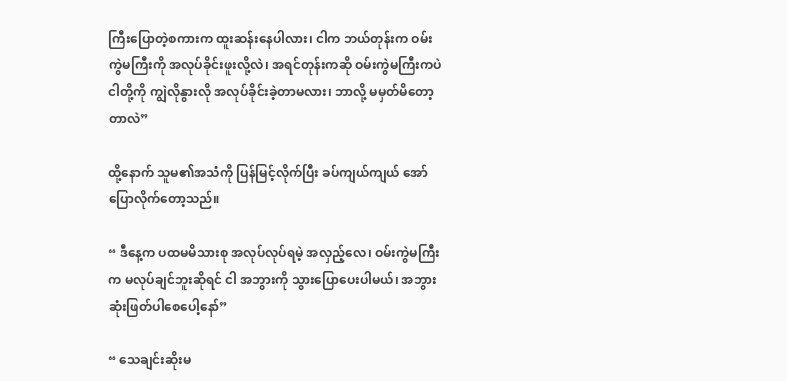ကြီးပြောတဲ့စကားက ထူးဆန်းနေပါလား၊ ငါက ဘယ်တုန်းက ဝမ်းကွဲမကြီးကို အလုပ်ခိုင်းဖူးလို့လဲ၊ အရင်တုန်းကဆို ဝမ်းကွဲမကြီးကပဲ ငါတို့ကို ကျွဲလိုနွားလို အလုပ်ခိုင်းခဲ့တာမလား၊ ဘာလို့ မမှတ်မိတော့တာလဲ”

ထို့နောက် သူမ၏အသံကို ပြန်မြင့်လိုက်ပြီး ခပ်ကျယ်ကျယ် အော်ပြောလိုက်တော့သည်။

“ ဒီနေ့က ပထမမိသားစု အလုပ်လုပ်ရမဲ့ အလှည့်လေ၊ ဝမ်းကွဲမကြီးက မလုပ်ချင်ဘူးဆိုရင် ငါ အဘွားကို သွားပြောပေးပါမယ်၊ အဘွားဆုံးဖြတ်ပါစေပေါ့နော်”

“ သေချင်းဆိုးမ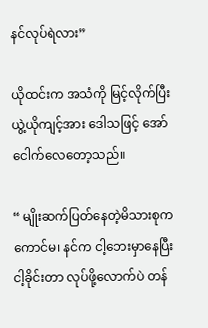နင်လုပ်ရဲလား”

ယိုထင်းက အသံကို မြင့်လိုက်ပြီး ယွဲ့ယိုကျင့်အား ဒေါသဖြင့် အော်ငေါက်လေတော့သည်။

“ မျိုးဆက်ပြတ်နေတဲ့မိသားစုက ကောင်မ၊ နင်က ငါ့ဘေးမှာနေပြီး ငါ့ခိုင်းတာ လုပ်ဖို့လောက်ပဲ တန်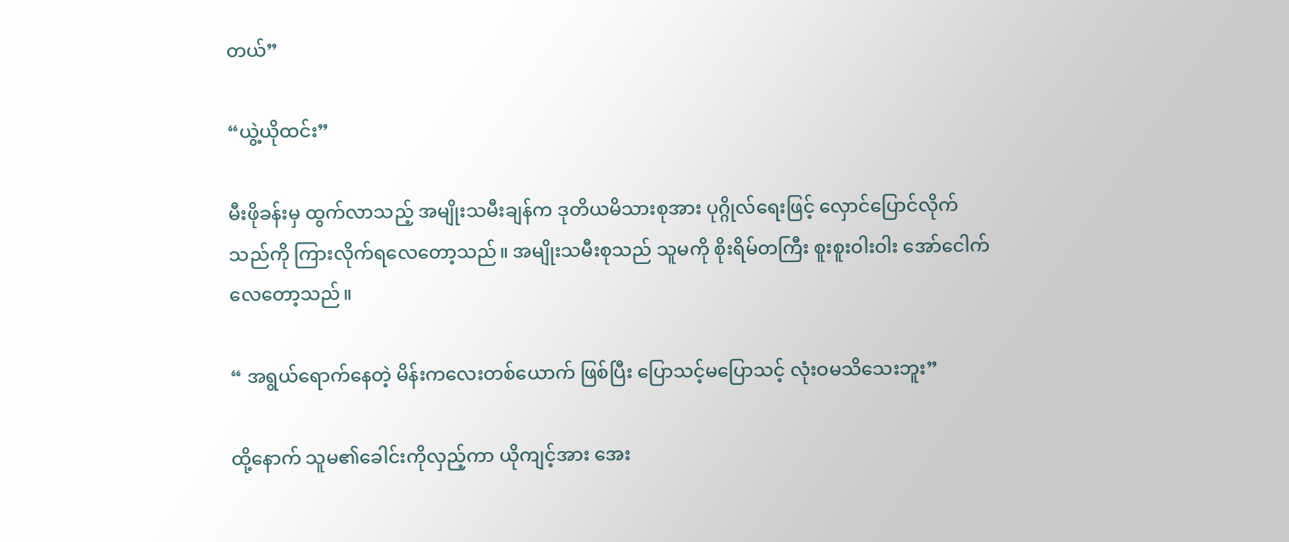တယ်”

“ယွဲ့ယိုထင်း”

မီးဖိုခန်းမှ ထွက်လာသည့် အမျိုးသမီးချန်က ဒုတိယမိသားစုအား ပုဂ္ဂိုလ်ရေးဖြင့် လှောင်ပြောင်လိုက်သည်ကို ကြားလိုက်ရလေတော့သည်။ အမျိုးသမီးစုသည် သူမကို စိုးရိမ်တကြီး စူးစူးဝါးဝါး အော်ငေါက်လေတော့သည်။

“ အရွယ်ရောက်နေတဲ့ မိန်းကလေးတစ်ယောက် ဖြစ်ပြီး ပြောသင့်မပြောသင့် လုံးဝမသိသေးဘူး”

ထို့နောက် သူမ၏ခေါင်းကိုလှည့်ကာ ယိုကျင့်အား အေး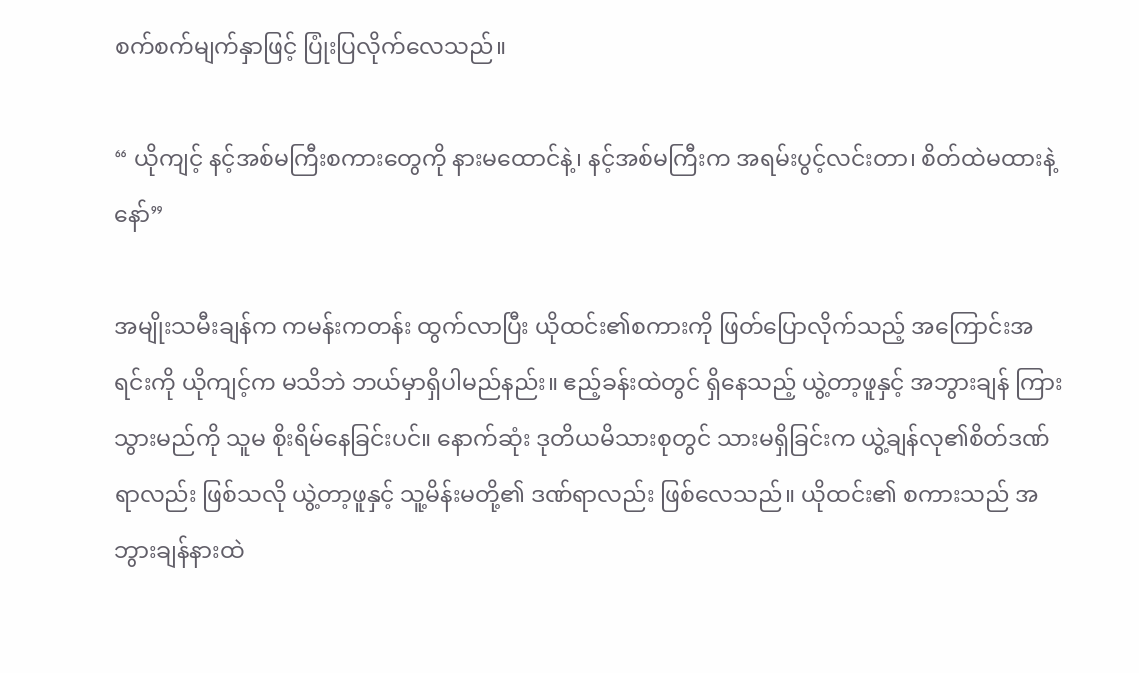စက်စက်မျက်နှာဖြင့် ပြုံးပြလိုက်လေသည်။

“ ယိုကျင့် နင့်အစ်မကြီးစကားတွေကို နားမထောင်နဲ့၊ နင့်အစ်မကြီးက အရမ်းပွင့်လင်းတာ၊ စိတ်ထဲမထားနဲ့နော်”

အမျိုးသမီးချန်က ကမန်းကတန်း ထွက်လာပြီး ယိုထင်း၏စကားကို ဖြတ်ပြောလိုက်သည့် အကြောင်းအရင်းကို ယိုကျင့်က မသိဘဲ ဘယ်မှာရှိပါမည်နည်း။ ဧည့်ခန်းထဲတွင် ရှိနေသည့် ယွဲ့တာ့ဖူနှင့် အဘွားချန် ကြားသွားမည်ကို သူမ စိုးရိမ်နေခြင်းပင်။ နောက်ဆုံး ဒုတိယမိသားစုတွင် သားမရှိခြင်းက ယွဲ့ချန်လု၏စိတ်ဒဏ်ရာလည်း ဖြစ်သလို ယွဲ့တာ့ဖူနှင့် သူ့မိန်းမတို့၏ ဒဏ်ရာလည်း ဖြစ်လေသည်။ ယိုထင်း၏ စကားသည် အဘွားချန်နားထဲ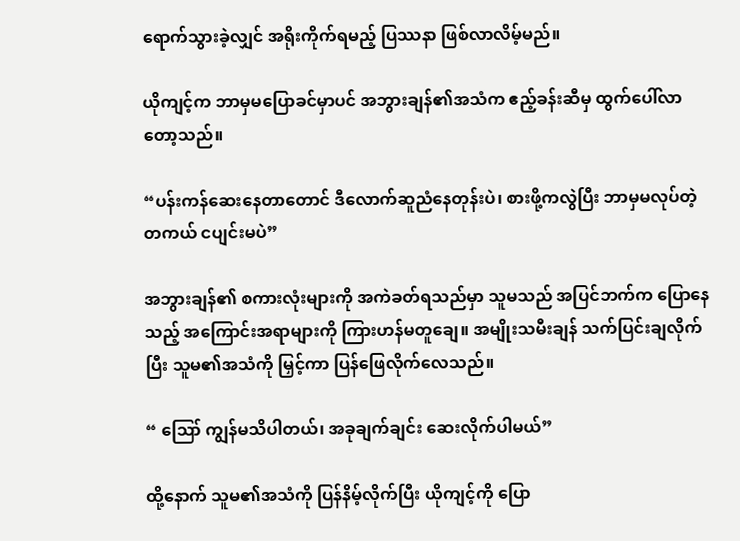ရောက်သွားခဲ့လျှင် အရိုးကိုက်ရမည့် ပြဿနာ ဖြစ်လာလိမ့်မည်။

ယိုကျင့်က ဘာမှမပြောခင်မှာပင် အဘွားချန်၏အသံက ဧည့်ခန်းဆီမှ ထွက်ပေါ်လာတော့သည်။

“ပန်းကန်ဆေးနေတာတောင် ဒီလောက်ဆူညံနေတုန်းပဲ၊ စားဖို့ကလွဲပြီး ဘာမှမလုပ်တဲ့ တကယ် ငပျင်းမပဲ”

အဘွားချန်၏ စကားလုံးများကို အကဲခတ်ရသည်မှာ သူမသည် အပြင်ဘက်က ပြောနေသည့် အကြောင်းအရာများကို ကြားဟန်မတူချေ။ အမျိုးသမီးချန် သက်ပြင်းချလိုက်ပြီး သူမ၏အသံကို မြှင့်ကာ ပြန်ဖြေလိုက်လေသည်။

“ ဪ ကျွန်မသိပါတယ်၊ အခုချက်ချင်း ဆေးလိုက်ပါမယ်”

ထို့နောက် သူမ၏အသံကို ပြန်နိမ့်လိုက်ပြီး ယိုကျင့်ကို ပြော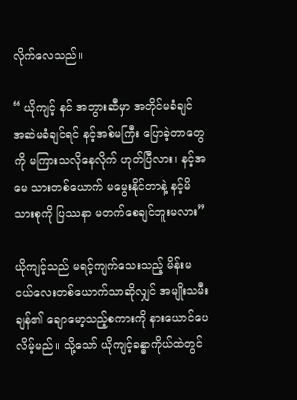လိုက်လေသည်။

“ ယိုကျင့် နင် အဘွားဆီမှာ အတိုင်မခံချင် အဆဲမခံချင်ရင် နင့်အစ်မကြီး ပြောခဲ့တာတွေကို မကြားသလိုနေလိုက် ဟုတ်ပြီလား၊ နင့်အမေ သားတစ်ယောက် မမွေးနိုင်တာနဲ့ နင့်မိသားစုကို ပြဿနာ မတက်စေချင်ဘူးမလား”

ယိုကျင့်သည် မရင့်ကျက်သေးသည့် မိန်းမငယ်လေးတစ်ယောက်သာဆိုလျှင် အမျိုးသမီးချန်၏ ချောမော့သည့်စကားကို နားယောင်ပေလိမ့်မည်။ သို့သော် ယိုကျင့်ခန္ဓာကိုယ်ထဲတွင်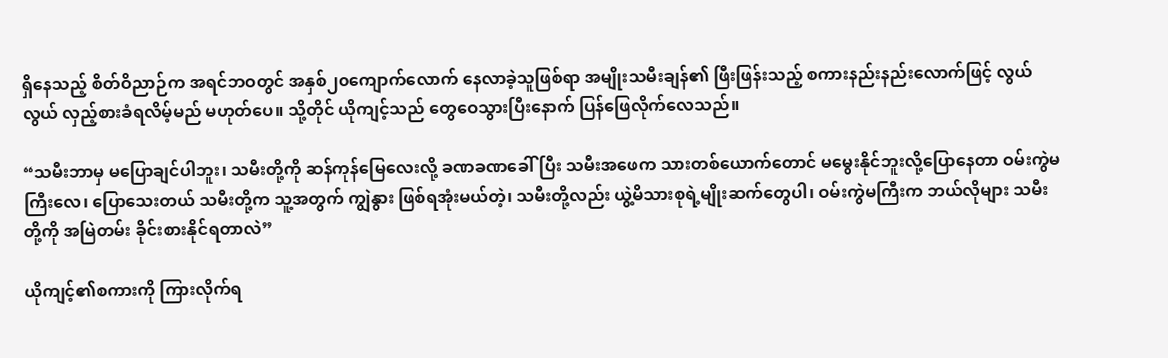ရှိနေသည့် စိတ်ဝိညာဉ်က အရင်ဘဝတွင် အနှစ်၂၀ကျောက်လောက် နေလာခဲ့သူဖြစ်ရာ အမျိုးသမီးချန်၏ ဖြီးဖြန်းသည့် စကားနည်းနည်းလောက်ဖြင့် လွယ်လွယ် လှည့်စားခံရလိမ့်မည် မဟုတ်ပေ။ သို့တိုင် ယိုကျင့်သည် တွေဝေသွားပြီးနောက် ပြန်ဖြေလိုက်လေသည်။

“သမီးဘာမှ မပြောချင်ပါဘူး၊ သမီးတို့ကို ဆန်ကုန်မြေလေးလို့ ခဏခဏခေါ်ပြီး သမီးအဖေက သားတစ်ယောက်တောင် မမွေးနိုင်ဘူးလို့ပြောနေတာ ဝမ်းကွဲမကြီးလေ၊ ပြောသေးတယ် သမီးတို့က သူ့အတွက် ကျွဲနွား ဖြစ်ရအုံးမယ်တဲ့၊ သမီးတို့လည်း ယွဲ့မိသားစုရဲ့မျိုးဆက်တွေပါ၊ ဝမ်းကွဲမကြီးက ဘယ်လိုများ သမီးတို့ကို အမြဲတမ်း ခိုင်းစားနိုင်ရတာလဲ”

ယိုကျင့်၏စကားကို ကြားလိုက်ရ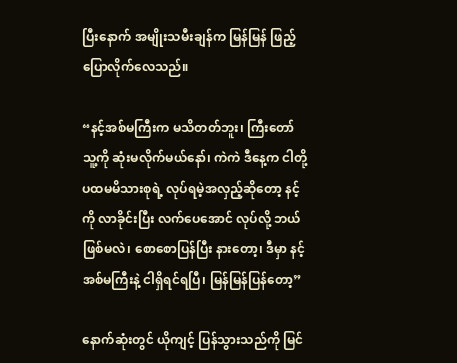ပြီးနောက် အမျိုးသမီးချန်က မြန်မြန် ဖြည့်ပြောလိုက်လေသည်။

“နင့်အစ်မကြီးက မသိတတ်ဘူး၊ ကြီးတော် သူ့ကို ဆုံးမလိုက်မယ်နော်၊ ကဲကဲ ဒီနေ့က ငါတို့ပထမမိသားစုရဲ့ လုပ်ရမဲ့အလှည့်ဆိုတော့ နင့်ကို လာခိုင်းပြီး လက်ပေအောင် လုပ်လို့ ဘယ်ဖြစ်မလဲ၊ စောစောပြန်ပြီး နားတော့၊ ဒီမှာ နင့်အစ်မကြီးနဲ့ ငါရှိရင်ရပြီ၊ မြန်မြန်ပြန်တော့”

နောက်ဆုံးတွင် ယိုကျင့် ပြန်သွားသည်ကို မြင်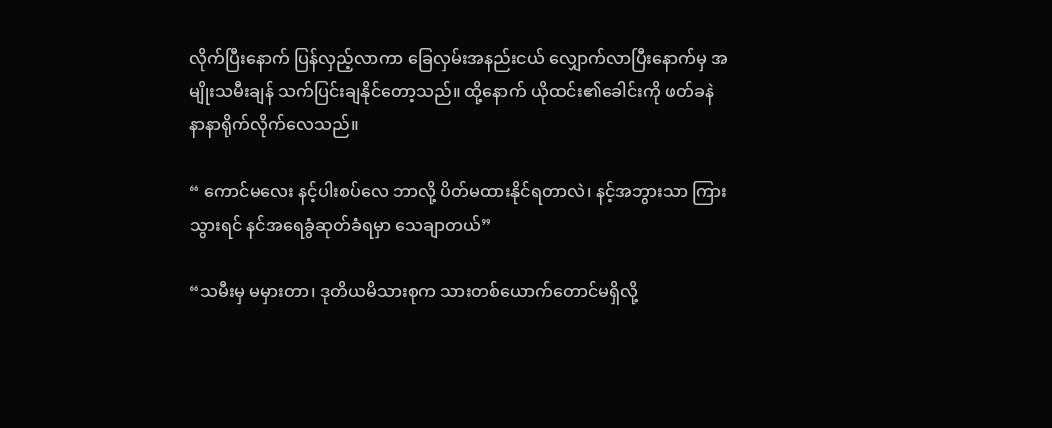လိုက်ပြီးနောက် ပြန်လှည့်လာကာ ခြေလှမ်းအနည်းငယ် လျှောက်လာပြီးနောက်မှ အမျိုးသမီးချန် သက်ပြင်းချနိုင်တော့သည်။ ထို့နောက် ယိုထင်း၏ခေါင်းကို ဖတ်ခနဲ နာနာရိုက်လိုက်လေသည်။

“ ကောင်မလေး နင့်ပါးစပ်လေ ဘာလို့ ပိတ်မထားနိုင်ရတာလဲ၊ နင့်အဘွားသာ ကြားသွားရင် နင်အရေခွံဆုတ်ခံရမှာ သေချာတယ်”

“သမီးမှ မမှားတာ၊ ဒုတိယမိသားစုက သားတစ်ယောက်တောင်မရှိလို့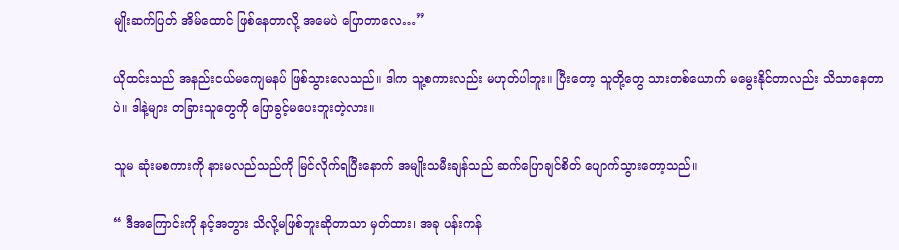မျိုးဆက်ပြတ် အိမ်ထောင် ဖြစ်နေတာလို့ အမေပဲ ပြောတာလေ…”

ယိုထင်းသည် အနည်းငယ်မကျေမနပ် ဖြစ်သွားလေသည်။ ဒါက သူ့စကားလည်း မဟုတ်ပါဘူး။ ပြီးတော့ သူတို့တွေ သားတစ်ယောက် မမွေးနိုင်တာလည်း သိသာနေတာပဲ။ ဒါနဲ့များ တခြားသူတွေကို ပြောခွင့်မပေးဘူးတဲ့လား။

သူမ ဆုံးမစကားကို နားမလည်သည်ကို မြင်လိုက်ရပြီးနောက် အမျိုးသမီးချန်သည် ဆက်ပြောချင်စိတ် ပျောက်သွားတော့သည်။

“ ဒီအကြောင်းကို နင့်အဘွား သိလို့မဖြစ်ဘူးဆိုတာသာ မှတ်ထား၊ အခု ပန်းကန်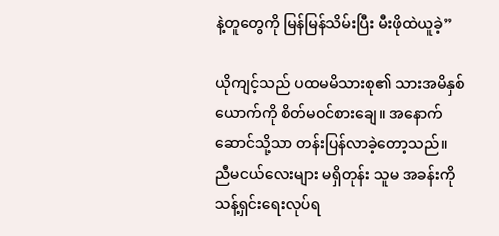နဲ့တူတွေကို မြန်မြန်သိမ်းပြီး မီးဖိုထဲယူခဲ့”

ယိုကျင့်သည် ပထမမိသားစု၏ သားအမိနှစ်ယောက်ကို စိတ်မဝင်စားချေ။ အနောက်ဆောင်သို့သာ တန်းပြန်လာခဲ့တော့သည်။ ညီမငယ်လေးများ မရှိတုန်း သူမ အခန်းကို သန့်ရှင်းရေးလုပ်ရ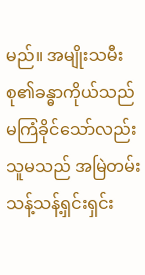မည်။ အမျိုးသမီးစု၏ခန္ဓာကိုယ်သည် မကြံခိုင်သော်လည်း သူမသည် အမြဲတမ်း သန့်သန့်ရှင်းရှင်း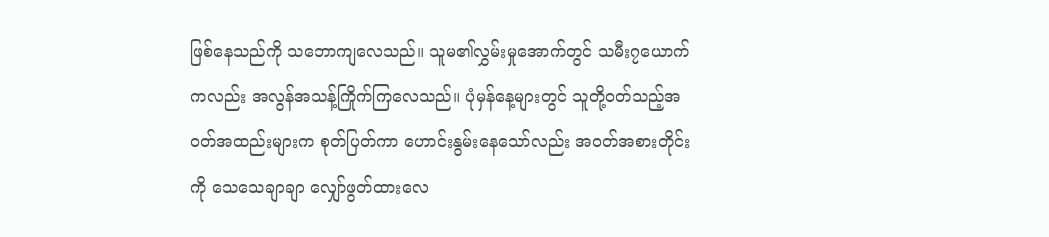ဖြစ်နေသည်ကို သဘောကျလေသည်။ သူမ၏လွှမ်းမှုအောက်တွင် သမီး၇ယောက်ကလည်း အလွန်အသန့်ကြိုက်ကြလေသည်။ ပုံမှန်နေ့များတွင် သူတို့ဝတ်သည့်အဝတ်အထည်းများက စုတ်ပြတ်ကာ ဟောင်းနွမ်းနေသော်လည်း အဝတ်အစားတိုင်းကို သေသေချာချာ လျှော်ဖွတ်ထားလေ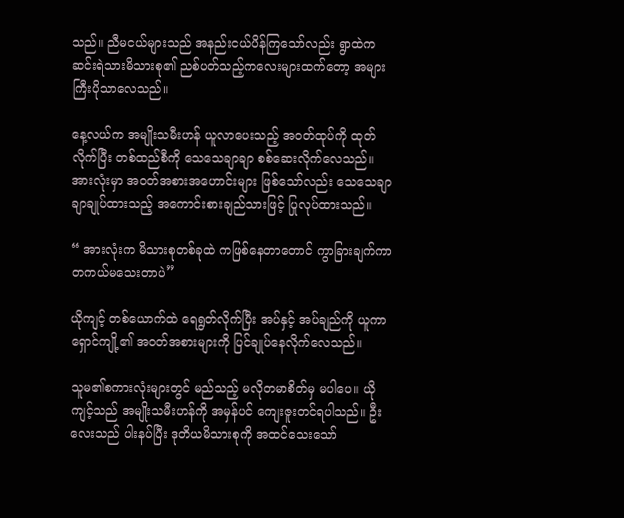သည်။ ညီမငယ်များသည် အနည်းငယ်ပိန်ကြသော်လည်း ရွာထဲက ဆင်းရဲသားမိသားစု၏ ညစ်ပတ်သည့်ကလေးများထက်တော့ အများကြီးပိုသာလေသည်။

နေ့လယ်က အမျိုးသမီးဟန် ယူလာပေးသည့် အဝတ်ထုပ်ကို ထုတ်လိုက်ပြီး တစ်ထည်စီကို သေသေချာချာ စစ်ဆေးလိုက်လေသည်။ အားလုံးမှာ အဝတ်အစားအဟောင်းများ ဖြစ်သော်လည်း သေသေချာချာချုပ်ထားသည့် အကောင်းစားချည်သားဖြင့် ပြုလုပ်ထားသည်။

“ အားလုံးက မိသားစုတစ်ခုထဲ ကဖြစ်နေတာတောင် ကွာခြားချက်ကာ တကယ်မသေးတာပဲ”

ယိုကျင့် တစ်ယောက်ထဲ ရေရွတ်လိုက်ပြီး အပ်နှင့် အပ်ချည်ကို ယူကာ ရှောင်ကျို့၏ အဝတ်အစားများကို ပြင်ချုပ်နေလိုက်လေသည်။

သူမ၏စကားလုံးများတွင် မည်သည့် မလိုတမာစိတ်မှ မပါပေ။ ယိုကျင့်သည် အမျိုးသမီးဟန်ကို အမှန်ပင် ကျေးဇူးတင်ရပါသည်။ ဦးလေးသည် ပါးနပ်ပြီး ဒုတိယမိသားစုကို အထင်သေးသော်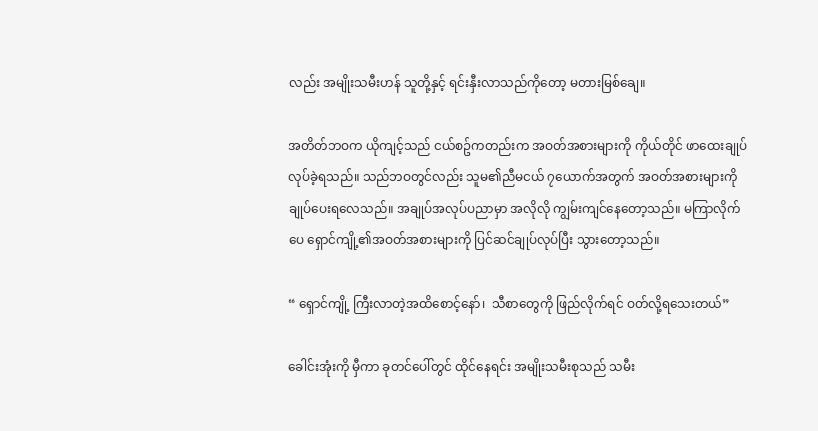လည်း အမျိုးသမီးဟန် သူတို့နှင့် ရင်းနှီးလာသည်ကိုတော့ မတားမြစ်ချေ။

အတိတ်ဘဝက ယိုကျင့်သည် ငယ်စဥ်ကတည်းက အဝတ်အစားများကို ကိုယ်တိုင် ဖာထေးချုပ်လုပ်ခဲ့ရသည်။ သည်ဘဝတွင်လည်း သူမ၏ညီမငယ် ၇ယောက်အတွက် အဝတ်အစားများကို ချုပ်ပေးရလေသည်။ အချုပ်အလုပ်ပညာမှာ အလိုလို ကျွမ်းကျင်နေတော့သည်။ မကြာလိုက်ပေ ရှောင်ကျို့၏အဝတ်အစားများကို ပြင်ဆင်ချုပ်လုပ်ပြီး သွားတော့သည်။

“ ရှောင်ကျို့ ကြီးလာတဲ့အထိစောင့်နော်၊  သီစာတွေကို ဖြည်လိုက်ရင် ဝတ်လို့ရသေးတယ်”

ခေါင်းအုံးကို မှီကာ ခုတင်ပေါ်တွင် ထိုင်နေရင်း အမျိုးသမီးစုသည် သမီး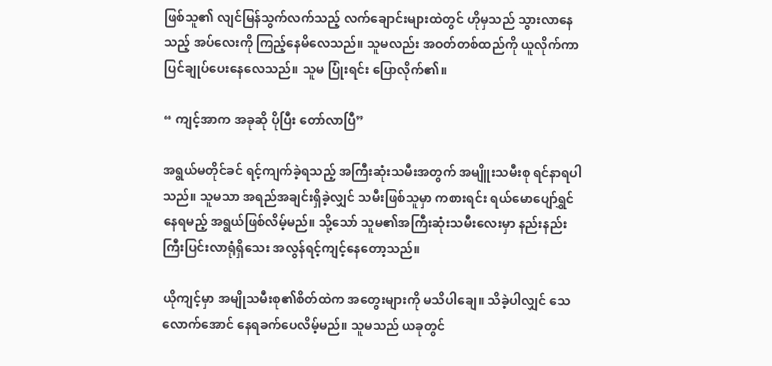ဖြစ်သူ၏ လျင်မြန်သွက်လက်သည့် လက်ချောင်းများထဲတွင် ဟိုမှသည် သွားလာနေသည့် အပ်လေးကို ကြည့်နေမိလေသည်။ သူမလည်း အဝတ်တစ်ထည်ကို ယူလိုက်ကာ ပြင်ချုပ်ပေးနေလေသည်။ သူမ ပြုံးရင်း ပြောလိုက်၏။

“ ကျင့်အာက အခုဆို ပိုပြီး တော်လာပြီ”

အရွယ်မတိုင်ခင် ရင့်ကျက်ခဲ့ရသည့် အကြီးဆုံးသမီးအတွက် အမျိူးသမီးစု ရင်နာရပါသည်။ သူမသာ အရည်အချင်းရှိခဲ့လျှင် သမီးဖြစ်သူမှာ ကစားရင်း ရယ်မောပျော်ရွှင်နေရမည့် အရွယ်ဖြစ်လိမ့်မည်။ သို့သော် သူမ၏အကြီးဆုံးသမီးလေးမှာ နည်းနည်းကြီးပြင်းလာရုံရှိသေး အလွန်ရင့်ကျင့်နေတော့သည်။

ယိုကျင့်မှာ အမျိုသမီးစု၏စိတ်ထဲက အတွေးများကို မသိပါချေ။ သိခဲ့ပါလျှင် သေလောက်အောင် နေရခက်ပေလိမ့်မည်။ သူမသည် ယခုတွင်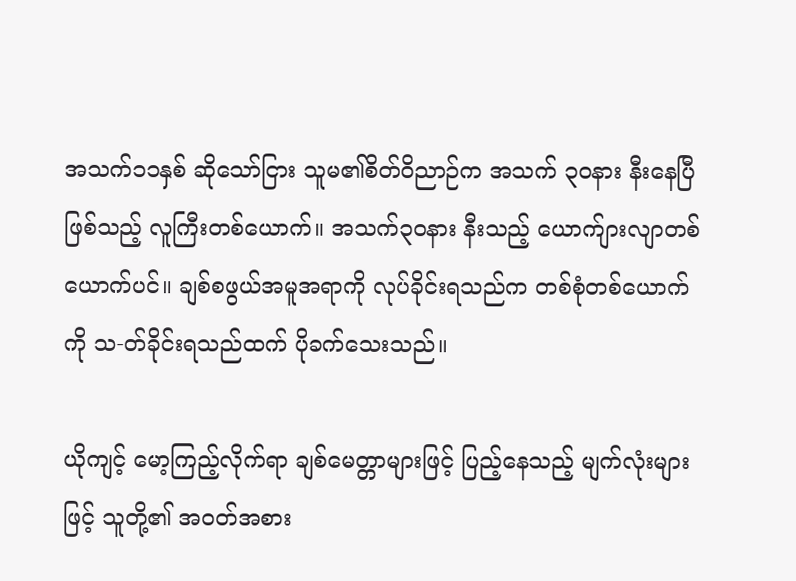အသက်၁၁နှစ် ဆိုသော်ငြား သူမ၏စိတ်ဝိညာဉ်က အသက် ၃၀နား နီးနေပြီဖြစ်သည့် လူကြီးတစ်ယောက်။ အသက်၃၀နား နီးသည့် ယောက်ျားလျာတစ်ယောက်ပင်။ ချစ်စဖွယ်အမူအရာကို လုပ်ခိုင်းရသည်က တစ်စုံတစ်ယောက်ကို သ-တ်ခိုင်းရသည်ထက် ပိုခက်သေးသည်။

ယိုကျင့် မော့ကြည့်လိုက်ရာ ချစ်မေတ္တာများဖြင့် ပြည့်နေသည့် မျက်လုံးများဖြင့် သူတို့၏ အဝတ်အစား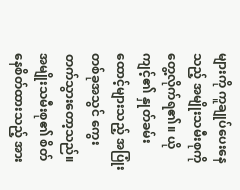များကို ကူချုပ်ပေးနေသည့် အမျိုးသမီးစုကို တွေ့လိုက်ရ၏။ ယိုကျင့်၏ နှုတ်ခမ်းထောင့်များသည့် အပြုံးတစ်ခုအသွင် ကွေးတက်သွားတော့သည်။ အမျိုးသမီးစု၏ စိတ်နေစိတ်ထားသည့် အား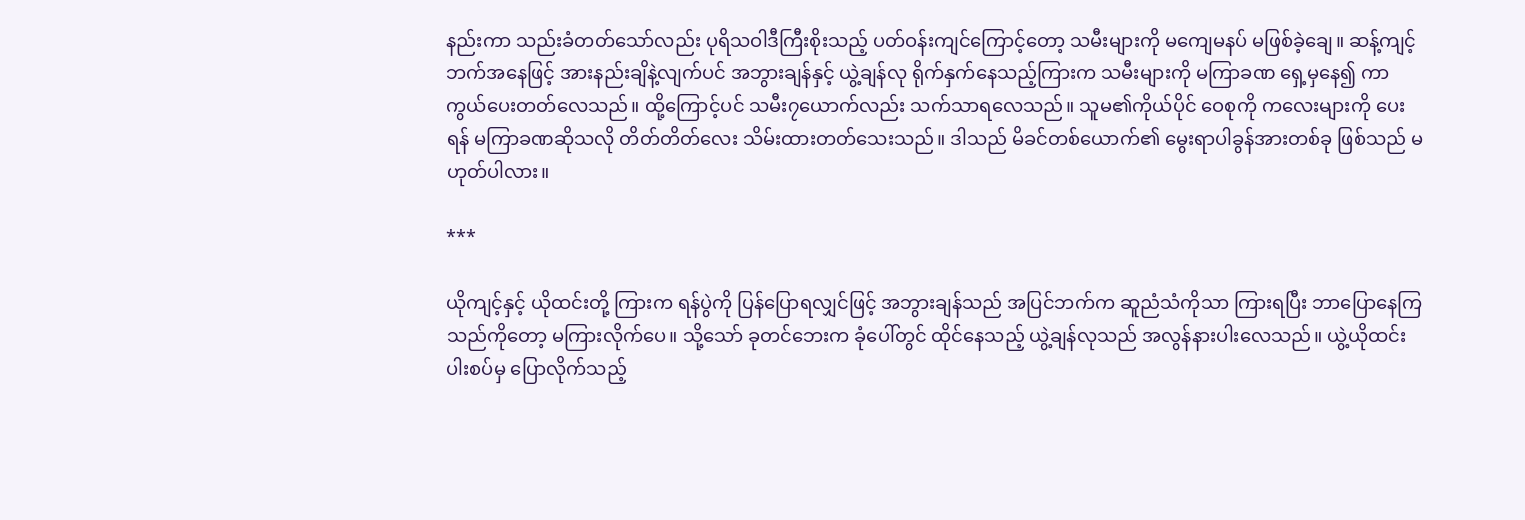နည်းကာ သည်းခံတတ်သော်လည်း ပုရိသဝါဒီကြီးစိုးသည့် ပတ်ဝန်းကျင်ကြောင့်တော့ သမီးများကို မကျေမနပ် မဖြစ်ခဲ့ချေ။ ဆန့်ကျင့်ဘက်အနေဖြင့် အားနည်းချိနဲ့လျက်ပင် အဘွားချန်နှင့် ယွဲ့ချန်လု ရိုက်နှက်နေသည့်ကြားက သမီးများကို မကြာခဏ ရှေ့မှနေ၍ ကာကွယ်ပေးတတ်လေသည်။ ထို့ကြောင့်ပင် သမီး၇ယောက်လည်း သက်သာရလေသည်။ သူမ၏ကိုယ်ပိုင် ဝေစုကို ကလေးများကို ပေးရန် မကြာခဏဆိုသလို တိတ်တိတ်လေး သိမ်းထားတတ်သေးသည်။ ဒါသည် မိခင်တစ်ယောက်၏ မွေးရာပါခွန်အားတစ်ခု ဖြစ်သည် မဟုတ်ပါလား။

***

ယိုကျင့်နှင့် ယိုထင်းတို့ ကြားက ရန်ပွဲကို ပြန်ပြောရလျှင်ဖြင့် အဘွားချန်သည် အပြင်ဘက်က ဆူညံသံကိုသာ ကြားရပြီး ဘာပြောနေကြသည်ကိုတော့ မကြားလိုက်ပေ။ သို့သော် ခုတင်ဘေးက ခုံပေါ်တွင် ထိုင်နေသည့် ယွဲ့ချန်လုသည် အလွန်နားပါးလေသည်။ ယွဲ့ယိုထင်းပါးစပ်မှ ပြောလိုက်သည့်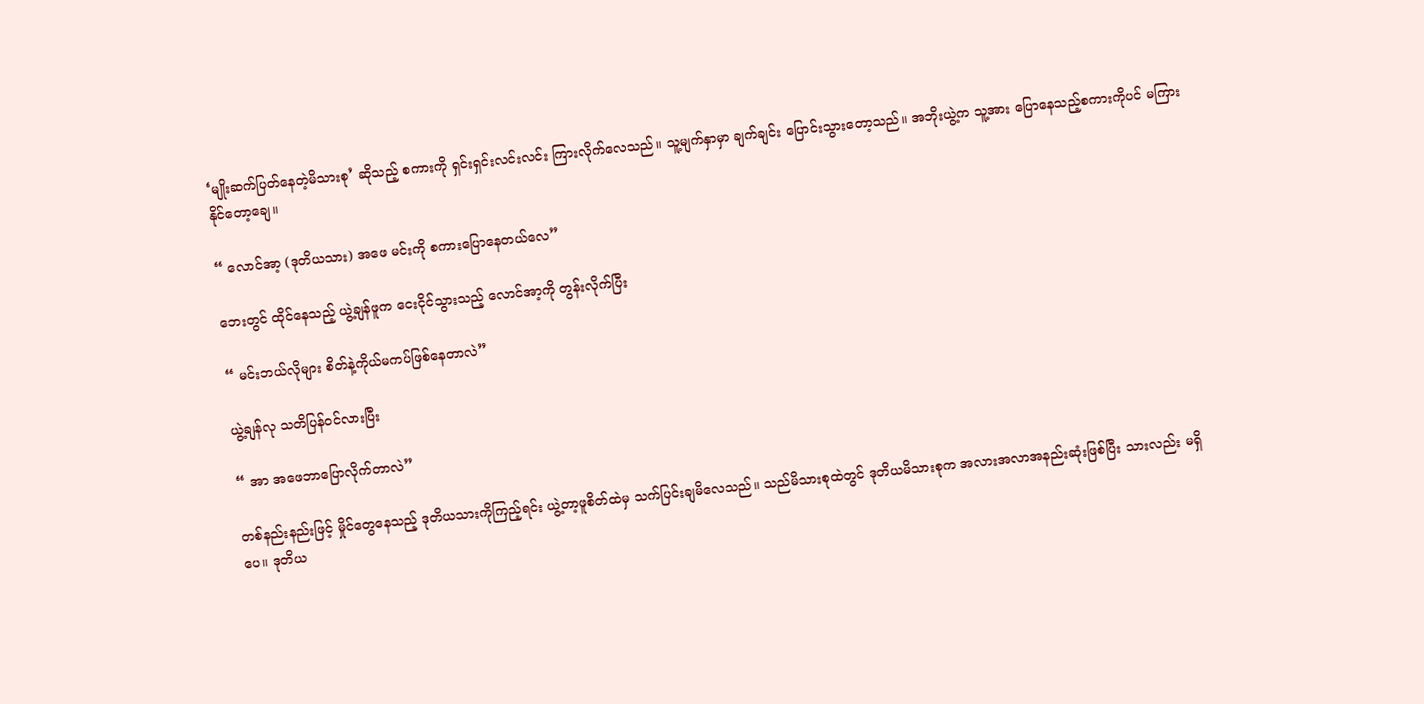‘မျိုးဆက်ပြတ်နေတဲ့မိသားစု’ ဆိုသည့် စကားကို ရှင်းရှင်းလင်းလင်း ကြားလိုက်လေသည်။ သူ့မျက်နှာမှာ ချက်ချင်း ပြောင်းသွားတော့သည်။ အဘိုးယွဲ့က သူ့အား ပြောနေသည့်စကားကိုပင် မကြားနိုင်တော့ချေ။

“ လောင်အာ့ (ဒုတိယသား) အဖေ မင်းကို စကားပြောနေတယ်လေ”

ဘေးတွင် ထိုင်နေသည့် ယွဲ့ချန်ဖူက ငေးငိုင်သွားသည့် လောင်အာ့ကို တွန်းလိုက်ပြီး

“ မင်းဘယ်လိုများ စိတ်နဲ့ကိုယ်မကပ်ဖြစ်နေတာလဲ”

ယွဲ့ချန်လု သတိပြန်ဝင်လားပြီး

“ အာ အဖေဘာပြောလိုက်တာလဲ”

တစ်နည်းနည်းဖြင့် မှိုင်တွေနေသည့် ဒုတိယသားကိုကြည့်ရင်း ယွဲ့တာ့ဖူစိတ်ထဲမှ သက်ပြင်းချမိလေသည်။ သည်မိသားစုထဲတွင် ဒုတိယမိသားစုက အလားအလာအနည်းဆုံးဖြစ်ပြီး သားလည်း မရှိပေ။ ဒုတိယ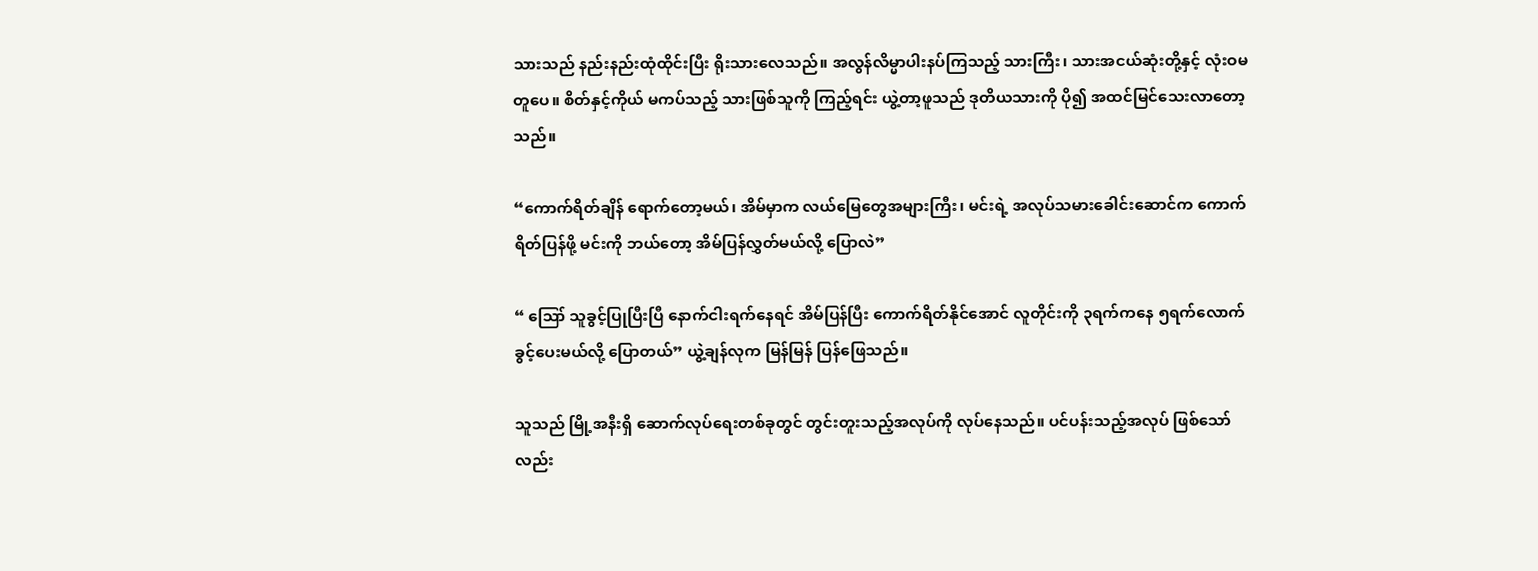သားသည် နည်းနည်းထုံထိုင်းပြီး ရိုးသားလေသည်။ အလွန်လိမ္မာပါးနပ်ကြသည့် သားကြီး၊ သားအငယ်ဆုံးတို့နှင့် လုံးဝမတူပေ။ စိတ်နှင့်ကိုယ် မကပ်သည့် သားဖြစ်သူကို ကြည့်ရင်း ယွဲ့တာ့ဖူသည် ဒုတိယသားကို ပို၍ အထင်မြင်သေးလာတော့သည်။

“ကောက်ရိတ်ချိန် ရောက်တော့မယ်၊ အိမ်မှာက လယ်မြေတွေအများကြီး၊ မင်းရဲ့ အလုပ်သမားခေါင်းဆောင်က ကောက်ရိတ်ပြန်ဖို့ မင်းကို ဘယ်တော့ အိမ်ပြန်လွှတ်မယ်လို့ ပြောလဲ”

“ ဪ သူခွင့်ပြုပြီးပြီ နောက်ငါးရက်နေရင် အိမ်ပြန်ပြီး ကောက်ရိတ်နိုင်အောင် လူတိုင်းကို ၃ရက်ကနေ ၅ရက်လောက် ခွင့်ပေးမယ်လို့ ပြောတယ်” ယွဲ့ချန်လုက မြန်မြန် ပြန်ဖြေသည်။

သူသည် မြို့အနီးရှိ ဆောက်လုပ်ရေးတစ်ခုတွင် တွင်းတူးသည့်အလုပ်ကို လုပ်နေသည်။ ပင်ပန်းသည့်အလုပ် ဖြစ်သော်လည်း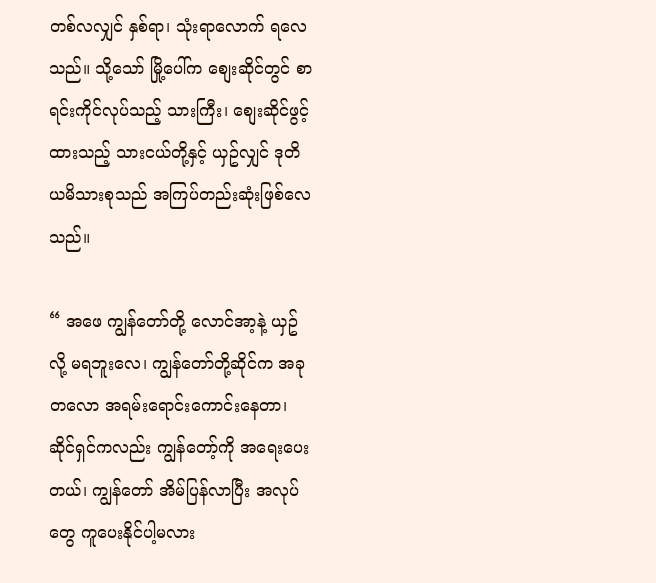တစ်လလျှင် နှစ်ရာ၊ သုံးရာလောက် ရလေသည်။ သို့သော် မြို့ပေါ်က စျေးဆိုင်တွင် စာရင်းကိုင်လုပ်သည့် သားကြီး၊ စျေးဆိုင်ဖွင့်ထားသည့် သားငယ်တို့နှင့် ယှဥ်လျှင် ဒုတိယမိသားစုသည် အကြပ်တည်းဆုံးဖြစ်လေသည်။

“ အဖေ ကျွန်တော်တို့ လောင်အာ့နဲ့ ယှဥ်လို့ မရဘူးလေ၊ ကျွန်တော်တို့ဆိုင်က အခုတလော အရမ်းရောင်းကောင်းနေတာ၊ ဆိုင်ရှင်ကလည်း ကျွန်တော့်ကို အရေးပေးတယ်၊ ကျွန်တော် အိမ်ပြန်လာပြီး အလုပ်တွေ ကူပေးနိုင်ပါ့မလား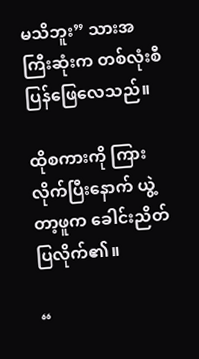မသိဘူး” သားအကြီးဆုံးက တစ်လုံးစီ ပြန်ဖြေလေသည်။

ထိုစကားကို ကြားလိုက်ပြီးနောက် ယွဲ့တာ့ဖူက ခေါင်းညိတ်ပြလိုက်၏။

“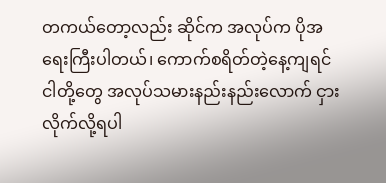တကယ်တော့လည်း ဆိုင်က အလုပ်က ပိုအရေးကြီးပါတယ်၊ ကောက်စရိတ်တဲ့နေ့ကျရင် ငါတို့တွေ အလုပ်သမားနည်းနည်းလောက် ငှားလိုက်လို့ရပါ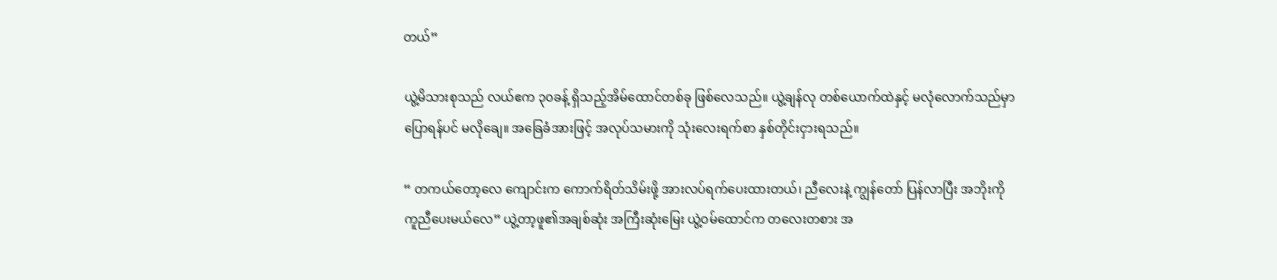တယ်”

ယွဲ့မိသားစုသည် လယ်ဧက ၃၀ခန့် ရှိသည့်အိမ်ထောင်တစ်ခု ဖြစ်လေသည်။ ယွဲ့ချန်လု တစ်ယောက်ထဲနှင့် မလုံလောက်သည်မှာ ပြောရန်ပင် မလိုချေ။ အခြေခံအားဖြင့် အလုပ်သမားကို သုံးလေးရက်စာ နှစ်တိုင်းငှားရသည်။

“ တကယ်တော့လေ ကျောင်းက ကောက်ရိတ်သိမ်းဖို့ အားလပ်ရက်ပေးထားတယ်၊ ညီလေးနဲ့ ကျွန်တော် ပြန်လာပြီး အဘိုးကို ကူညီပေးမယ်လေ” ယွဲ့တာ့ဖူ၏အချစ်ဆုံး အကြီးဆုံးမြေး ယွဲ့ဝမ်ထောင်က တလေးတစား အ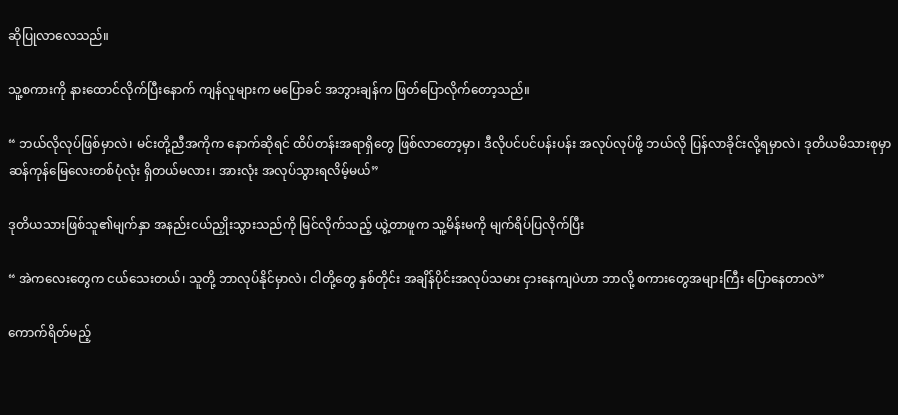ဆိုပြုလာလေသည်။

သူ့စကားကို နားထောင်လိုက်ပြီးနောက် ကျန်လူများက မပြောခင် အဘွားချန်က ဖြတ်ပြောလိုက်တော့သည်။

“ ဘယ်လိုလုပ်ဖြစ်မှာလဲ၊ မင်းတို့ညီအကိုက နောက်ဆိုရင် ထိပ်တန်းအရာရှိတွေ ဖြစ်လာတော့မှာ၊ ဒီလိုပင်ပင်ပန်းပန်း အလုပ်လုပ်ဖို့ ဘယ်လို ပြန်လာခိုင်းလို့ရမှာလဲ၊ ဒုတိယမိသားစုမှာ ဆန်ကုန်မြေလေးတစ်ပုံလုံး ရှိတယ်မလား၊ အားလုံး အလုပ်သွားရလိမ့်မယ်”

ဒုတိယသားဖြစ်သူ၏မျက်နှာ အနည်းငယ်ညှိုးသွားသည်ကို မြင်လိုက်သည့် ယွဲ့တာဖူက သူ့မိန်းမကို မျက်ရိပ်ပြလိုက်ပြီး

“ အဲကလေးတွေက ငယ်သေးတယ်၊ သူတို့ ဘာလုပ်နိုင်မှာလဲ၊ ငါတို့တွေ နှစ်တိုင်း အချိန်ပိုင်းအလုပ်သမား ငှားနေကျပဲဟာ ဘာလို့ စကားတွေအများကြီး ပြောနေတာလဲ”

ကောက်ရိတ်မည့်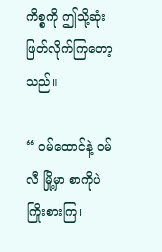ကိစ္စကို ဤသို့ဆုံးဖြတ်လိုက်ကြတော့သည်။

“ ဝမ်ထောင်နဲ့ ဝမ်လီ မြို့မှာ စာကိုပဲ ကြိုးစားကြ၊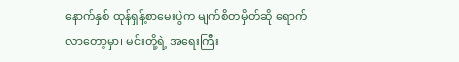နောက်နှစ် ထုန်ရှန့်စာမေးပွဲက မျက်စိတမှိတ်ဆို ရောက်လာတော့မှာ၊ မင်းတို့ရဲ့ အရေးကြီး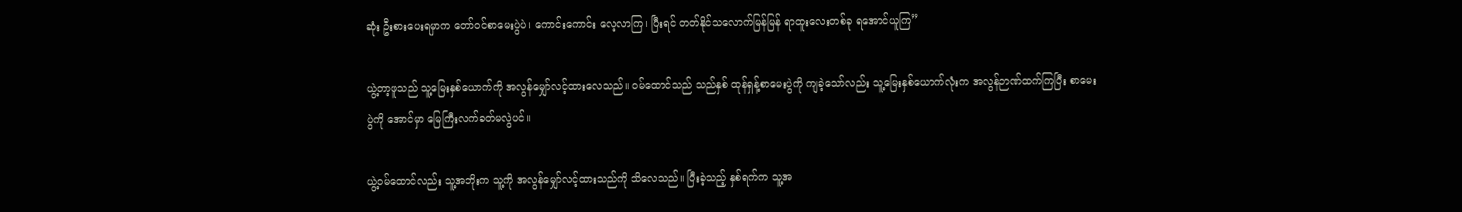ဆုံး ဦးစားပေးရမှာက တော်ဝင်စာမေးပွဲပဲ၊ ကောင်းကောင်း လေ့လာကြ၊ ပြီးရင် တတ်နိုင်သလောက်မြန်မြန် ရာထူးလေးတစ်ခု ရအောင်ယူကြ”

ယွဲ့တာ့ဖူသည် သူ့မြေးနှစ်ယောက်ကို အလွန်မျှော်လင့်ထားလေသည်။ ဝမ်ထောင်သည် သည်နှစ် ထုန်ရှန့်စာမေးပွဲကို ကျခဲ့သော်လည်း သူ့မြေးနှစ်ယောက်လုံးက အလွန်ဉာဏ်ထက်ကြပြီး စာမေးပွဲကို အောင်မှာ မြေကြီးလက်ခတ်မလွဲပင်။

ယွဲ့ဝမ်ထောင်လည်း သူ့အဘိုးက သူ့ကို အလွန်မျှော်လင့်ထားသည်ကို သိလေသည်။ ပြီးခဲ့သည့် နှစ်ရက်က သူ့အ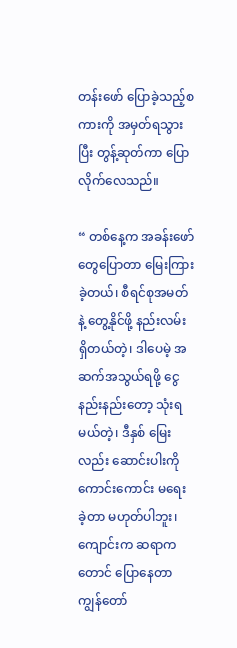တန်းဖော် ပြောခဲ့သည့်စကားကို အမှတ်ရသွားပြီး တွန့်ဆုတ်ကာ ပြောလိုက်လေသည်။

“ တစ်နေ့က အခန်းဖော်တွေပြောတာ မြေးကြားခဲ့တယ်၊ စီရင်စုအမတ်နဲ့ တွေ့နိုင်ဖို့ နည်းလမ်းရှိတယ်တဲ့၊ ဒါပေမဲ့ အဆက်အသွယ်ရဖို့ ငွေနည်းနည်းတော့ သုံးရမယ်တဲ့၊ ဒီနှစ် မြေးလည်း ဆောင်းပါးကို ကောင်းကောင်း မရေးခဲ့တာ မဟုတ်ပါဘူး၊ ကျောင်းက ဆရာကတောင် ပြောနေတာ ကျွန်တော်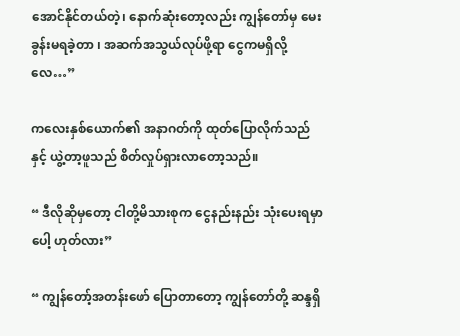အောင်နိုင်တယ်တဲ့၊ နောက်ဆုံးတော့လည်း ကျွန်တော်မှ မေးခွန်းမရခဲ့တာ ၊ အဆက်အသွယ်လုပ်ဖို့ရာ ငွေကမရှိလို့လေ…”

ကလေးနှစ်ယောက်၏ အနာဂတ်ကို ထုတ်ပြောလိုက်သည်နှင့် ယွဲ့တာ့ဖူသည် စိတ်လှုပ်ရှားလာတော့သည်။

“ ဒီလိုဆိုမှတော့ ငါတို့မိသားစုက ငွေနည်းနည်း သုံးပေးရမှာပေါ့ ဟုတ်လား”

“ ကျွန်တော့်အတန်းဖော် ပြောတာတော့ ကျွန်တော်တို့ ဆန္ဒရှိ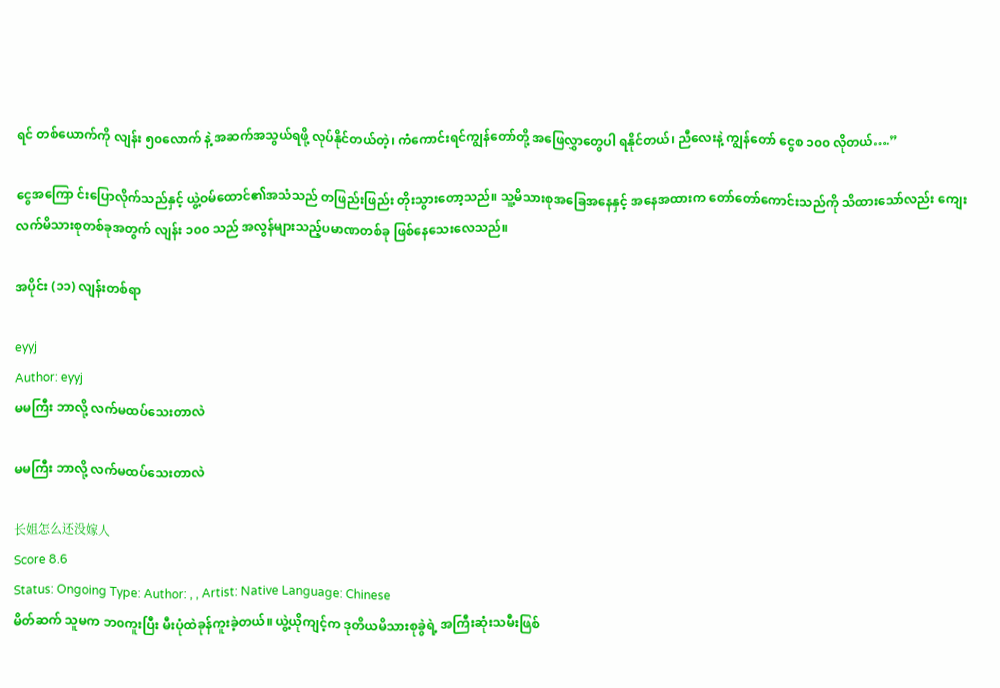ရင် တစ်ယောက်ကို လျန်း ၅၀လောက် နဲ့ အဆက်အသွယ်ရဖို့ လုပ်နိုင်တယ်တဲ့၊ ကံကောင်းရင်ကျွန်တော်တို့ အဖြေလွှာတွေပါ ရနိုင်တယ်၊ ညီလေးနဲ့ ကျွန်တော် ငွေစ ၁၀၀ လိုတယ်….”

ငွေအကြော င်းပြောလိုက်သည်နှင့် ယွဲ့ဝမ်ထောင်၏အသံသည် တဖြည်းဖြည်း တိုးသွားတော့သည်။ သူ့မိသားစုအခြေအနေနှင့် အနေအထားက တော်တော်ကောင်းသည်ကို သိထားသော်လည်း ကျေးလက်မိသားစုတစ်ခုအတွက် လျန်း ၁၀၀ သည် အလွန်များသည့်ပမာဏတစ်ခု ဖြစ်နေသေးလေသည်။

အပိုင်း (၁၁) လျန်းတစ်ရာ

eyyj
Author: eyyj
မမကြီး ဘာလို့ လက်မထပ်သေးတာလဲ

မမကြီး ဘာလို့ လက်မထပ်သေးတာလဲ

长姐怎么还没嫁人
Score 8.6
Status: Ongoing Type: Author: , , Artist: Native Language: Chinese
မိတ်ဆက် သူမက ဘ၀ကူးပြီး မီးပုံထဲခုန်ကူးခဲ့တယ်။ ယွဲ့ယိုကျင့်က ဒုတိယမိသားစုခွဲရဲ့ အကြီးဆုံးသမီးဖြစ်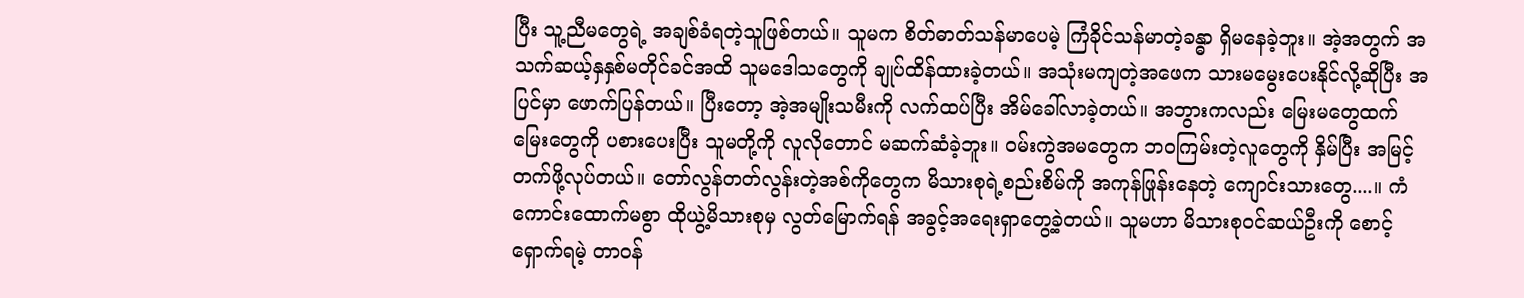ပြီး သူ့ညီမတွေရဲ့ အချစ်ခံရတဲ့သူဖြစ်တယ်။ သူမက စိတ်ဓာတ်သန်မာပေမဲ့ ကြံခိုင်သန်မာတဲ့ခန္ဓာ ရှိမနေခဲ့ဘူး။ အဲ့အတွက် အသက်ဆယ့်နှနှစ်မတိုင်ခင်အထိ သူမဒေါသတွေကို ချုပ်ထိန်ထားခဲ့တယ်။ အသုံးမကျတဲ့အဖေက သားမမွေးပေးနိုင်လို့ဆိုပြီး အပြင်မှာ ဖောက်ပြန်တယ်။ ပြီးတော့ အဲ့အမျိုးသမီးကို လက်ထပ်ပြီး အိမ်ခေါ်လာခဲ့တယ်။ အဘွားကလည်း မြေးမတွေထက် မြေးတွေကို ပစားပေးပြီး သူမတို့ကို လူလိုတောင် မဆက်ဆံခဲ့ဘူး။ ၀မ်းကွဲအမတွေက ဘ၀ကြမ်းတဲ့လူတွေကို နှိမ်ပြီး အမြင့်တက်ဖို့လုပ်တယ်။ တော်လွန်တတ်လွန်းတဲ့အစ်ကိုတွေက မိသားစုရဲ့စည်းစိမ်ကို အကုန်ဖြုန်းနေတဲ့ ကျောင်းသားတွေ....။ ကံကောင်းထောက်မစွာ ထိုယွဲ့မိသားစုမှ လွတ်မြောက်ရန် အခွင့်အရေးရှာတွေ့ခဲ့‌တယ်။ သူမဟာ မိသားစု၀င်ဆယ်ဦးကို စောင့်ရှောက်ရမဲ့ တာ၀န်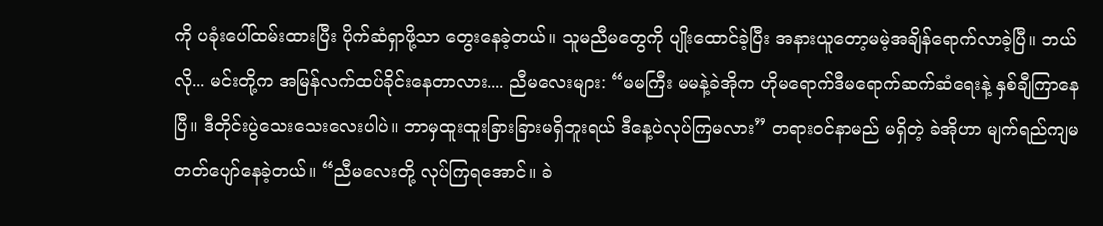ကို ပခုံးပေါ်ထမ်း‌ထားပြီး ပိုက်ဆံရှာဖို့သာ တွေးနေခဲ့တယ်။ သူမညီမတွေကို ပျိုးထောင်ခဲ့ပြီး အနားယူတော့မမဲ့အချိန်ရောက်လာခဲ့ပြီ။ ဘယ်လို... မင်းတို့က အမြန်လက်ထပ်ခိုင်းနေတာလား.... ညီမလေးများ: “မမကြီး မမနဲ့ခဲအိုက ဟိုမရောက်ဒီမရောက်ဆက်ဆံရေးနဲ့ နှစ်ချီကြာနေပြီ။ ဒီတိုင်းပွဲသေးသေးလေးပါပဲ။ ဘာမှထူးထူးခြားခြားမရှိဘူးရယ် ဒီနေ့ပဲလုပ်ကြမလား” တရား၀င်နာမည် မရှိတဲ့ ခဲအိုဟာ မျက်ရည်ကျမတတ်ပျော်နေခဲ့တယ်။ “ညီမလေးတို့ လုပ်ကြရအောင်။ ခဲ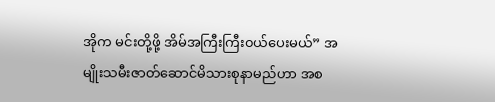အိုက မင်းတို့ဖို့ အိမ်အကြီးကြီး၀ယ်ပေးမယ်” အမျိုးသမီးဇာတ်ဆောင်မိသားစုနာမည်ဟာ အစ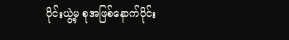ပိုင်းယွဲ့မှ စုအဖြစ်နောက်ပိုင်း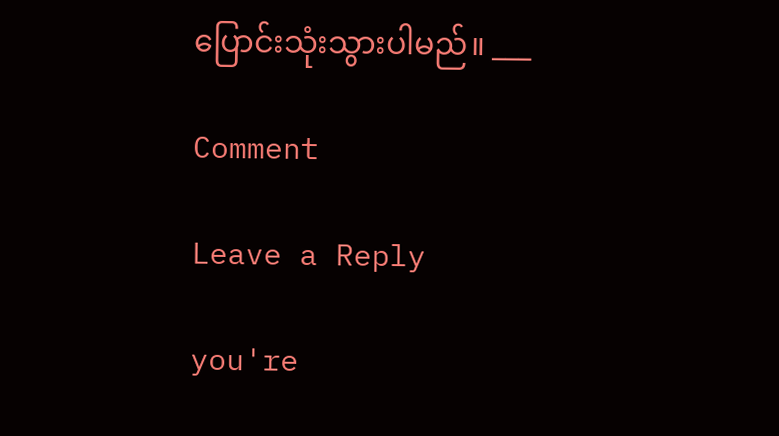ပြောင်းသုံးသွားပါမည်။ ___

Comment

Leave a Reply

you're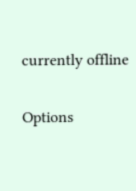currently offline

Options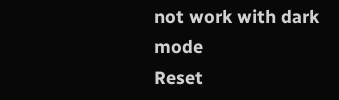not work with dark mode
Reset